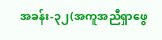အခန်း-၃၂(အကူအညီရှာဖွေ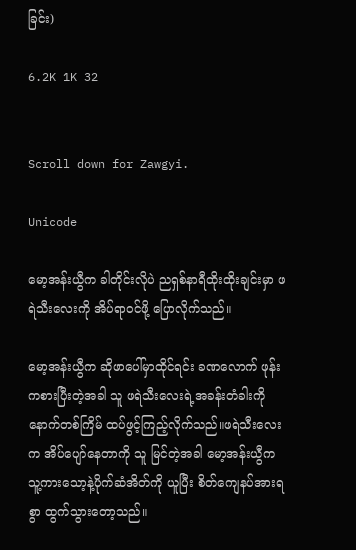ခြင်း)

6.2K 1K 32


Scroll down for Zawgyi.

Unicode

မော့အန်းယွီက ခါတိုင်းလိုပဲ ညရှစ်နာရီထိုးထိုးချင်းမှာ ဖရဲသီးလေးကို အိပ်ရာ၀င်ဖို့ ပြောလိုက်သည်။

မော့အန်းယွီက ဆိုဖာပေါ်မှာထိုင်ရင်း ခဏလောက် ဖုန်းကစားပြီးတဲ့အခါ သူ ဖရဲသီးလေးရဲ့အခန်းတံခါးကို နောက်တစ်ကြိမ် ထပ်ဖွင့်ကြည့်လိုက်သည်။ဖရဲသီးလေးက အိပ်ပျော်နေတာကို သူ မြင်တဲ့အခါ မော့အန်းယွီက သူ့ကားသော့နဲ့ပိုက်ဆံအိတ်ကို ယူပြီး စိတ်ကျေနပ်အားရစွာ ထွက်သွားတော့သည်။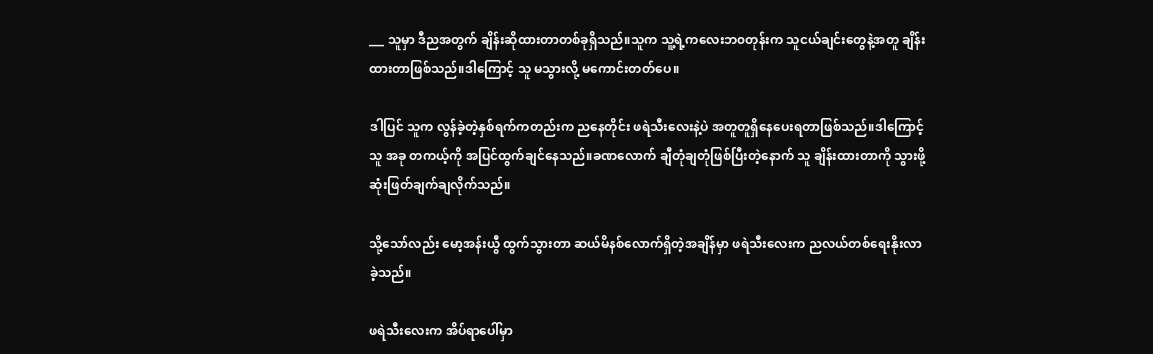___ သူမှာ ဒီညအတွက် ချိန်းဆိုထားတာတစ်ခုရှိသည်။သူက သူ့ရဲ့ကလေးဘ၀တုန်းက သူငယ်ချင်းတွေနဲ့အတူ ချိန်းထားတာဖြစ်သည်။ဒါကြောင့် သူ မသွားလို့ မကောင်းတတ်ပေ။

ဒါပြင် သူက လွန်ခဲ့တဲ့နှစ်ရက်ကတည်းက ညနေတိုင်း ဖရဲသီးလေးနဲ့ပဲ အတူတူရှိနေပေးရတာဖြစ်သည်။ဒါကြောင့် သူ အခု တကယ့်ကို အပြင်ထွက်ချင်နေသည်။ခဏလောက် ချီတုံချတုံဖြစ်ပြီးတဲ့နောက် သူ ချိန်းထားတာကို သွားဖို့ ဆုံးဖြတ်ချက်ချလိုက်သည်။

သို့သော်လည်း မော့အန်းယွီ ထွက်သွားတာ ဆယ်မိနစ်လောက်ရှိတဲ့အချိန်မှာ ဖရဲသီးလေးက ညလယ်တစ်ရေးနိုးလာခဲ့သည်။

ဖရဲသီးလေးက အိပ်ရာပေါ်မှာ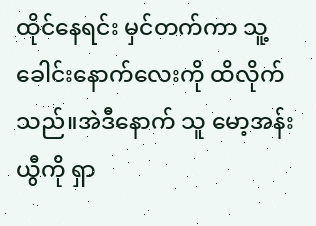ထိုင်နေရင်း မှင်တက်ကာ သူ့ခေါင်းနောက်လေးကို ထိလိုက်သည်။အဲဒီနောက် သူ မော့အန်းယွီကို ရှာ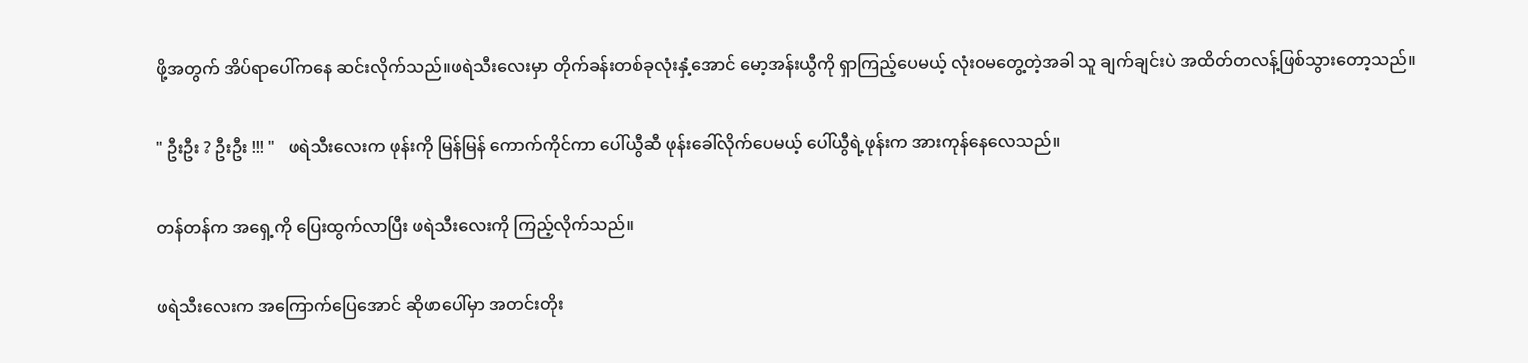ဖို့အတွက် အိပ်ရာပေါ်ကနေ ဆင်းလိုက်သည်။ဖရဲသီးလေးမှာ တိုက်ခန်းတစ်ခုလုံးနှံ့အောင် မော့အန်းယွီကို ရှာကြည့်ပေမယ့် လုံး၀မတွေ့တဲ့အခါ သူ ချက်ချင်းပဲ အထိတ်တလန့်ဖြစ်သွားတော့သည်။

" ဦးဦး ? ဦးဦး !!! "   ဖရဲသီးလေးက ဖုန်းကို မြန်မြန် ကောက်ကိုင်ကာ ပေါ်ယွီဆီ ဖုန်းခေါ်လိုက်ပေမယ့် ပေါ်ယွီရဲ့ဖုန်းက အားကုန်နေလေသည်။

တန်တန်က အရှေ့ကို ပြေးထွက်လာပြီး ဖရဲသီးလေးကို ကြည့်လိုက်သည်။

ဖရဲသီးလေးက အကြောက်ပြေအောင် ဆိုဖာပေါ်မှာ အတင်းတိုး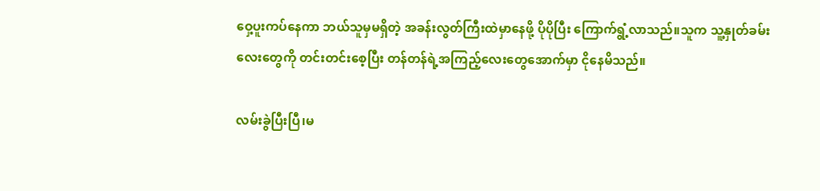ဝှေ့ပူးကပ်နေကာ ဘယ်သူမှမရှိတဲ့ အခန်းလွတ်ကြီးထဲမှာနေဖို့ ပိုပိုပြီး ကြောက်ရွံ့လာသည်။သူက သူ့နှုတ်ခမ်းလေးတွေကို တင်းတင်းစေ့ပြီး တန်တန်ရဲ့အကြည့်လေးတွေအောက်မှာ ငိုနေမိသည်။

လမ်းခွဲပြီးပြီ၊မ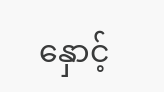နှောင့်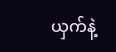ယှက်နဲ့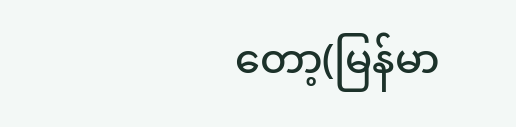တော့(မြန်မာ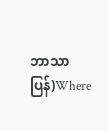ဘာသာပြန်)Where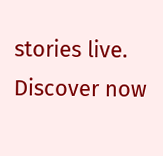stories live. Discover now